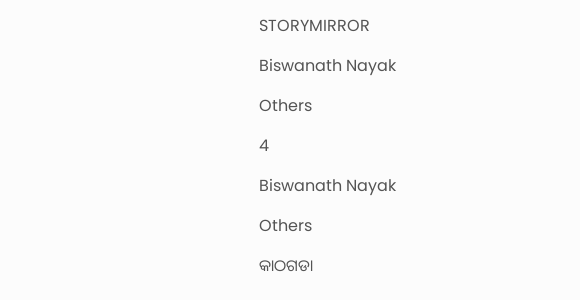STORYMIRROR

Biswanath Nayak

Others

4

Biswanath Nayak

Others

କାଠଗଡା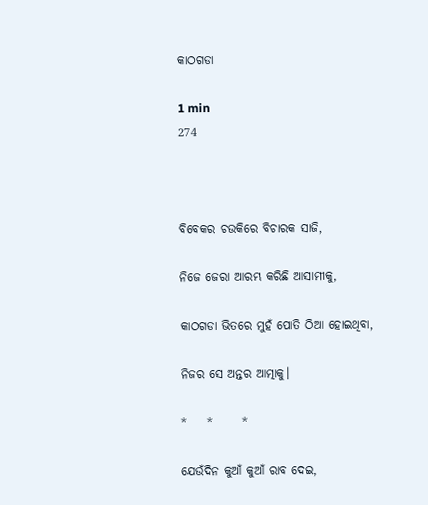କାଠଗଡା

1 min
274



ବିବେକର ଚଉକିରେ ବିଚାରକ ସାଜି,

ନିଜେ ଜେରା ଆରମ୍ଭ କରିଛି ଆସାମୀକୁ,

କାଠଗଡା ଭିତରେ ମୁହଁ ପୋତି ଠିଆ ହୋଇଥିବା,

ନିଜର ସେ ଅନ୍ତର ଆତ୍ମାକୁ।

*    *      *

ଯେଉଁଦିନ କୁଆଁ କୁଆଁ ରାବ ଦେଇ,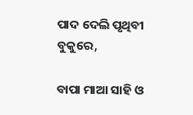ପାଦ ଦେଲି ପୃଥିବୀ ବୁକୁରେ,

ବାପା ମାଆ ସାହି ଓ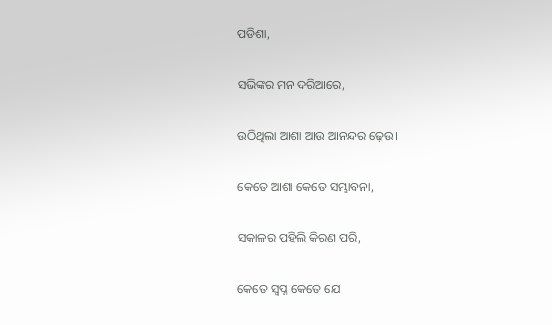ପଡିଶା,

ସଭିଙ୍କର ମନ ଦରିଆରେ,

ଉଠିଥିଲା ଆଶା ଆଉ ଆନନ୍ଦର ଢ଼େଉ।

କେତେ ଆଶା କେତେ ସମ୍ଭାବନା,

ସକାଳର ପହିଲି କିରଣ ପରି,

କେତେ ସ୍ଵପ୍ନ କେତେ ଯେ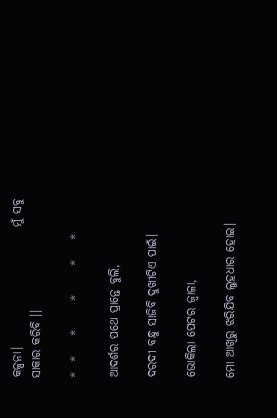କଳ୍ପନା।                         ମୁଁ ସବୁ ସାକାର କରିବି ।।

*  *    *      *      *    *

ଆଦର୍ଶର ପଥେ ପ୍ରାନ୍ତେ ବୁଲି,

ଦରଦୀ ବନ୍ଧୁ ସାଜିବି ଦୁଖୀଟିଏ ପାଇଁ।

ଭୋକିଲା ପେଟର ଜ୍ଵାଳା,

ମୋ ଆଖିରୁ ଝରିଯିବ ଲୁହଧାର ହୋଇ।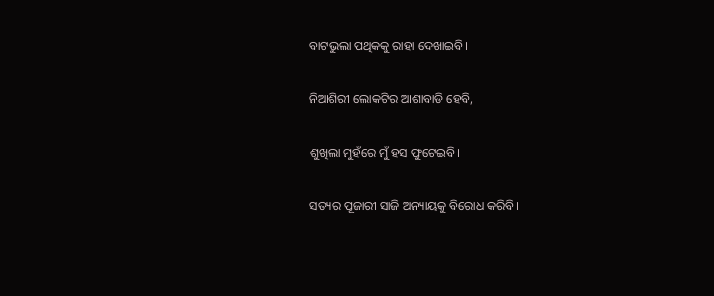ବାଟଭୁଲା ପଥିକକୁ ରାହା ଦେଖାଇବି।

ନିଆଶିରୀ ଲୋକଟିର ଆଶାବାଡି ହେବି,

ଶୁଖିଲା ମୁହଁରେ ମୁଁ ହସ ଫୁଟେଇବି।

ସତ୍ୟର ପୂଜାରୀ ସାଜି ଅନ୍ୟାୟକୁ ବିରୋଧ କରିବି।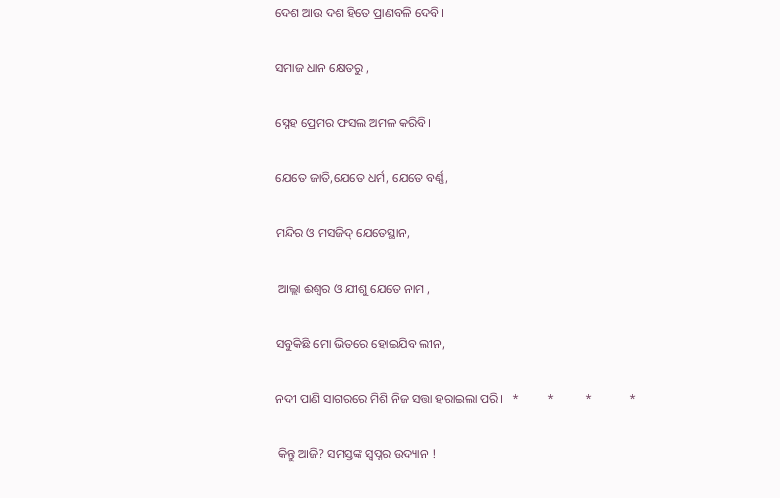ଦେଶ ଆଉ ଦଶ ହିତେ ପ୍ରାଣବଳି ଦେବି।

ସମାଜ ଧାନ କ୍ଷେତରୁ ,

ସ୍ନେହ ପ୍ରେମର ଫସଲ ଅମଳ କରିବି।

ଯେତେ ଜାତି,ଯେତେ ଧର୍ମ, ଯେତେ ବର୍ଣ୍ଣ,

ମନ୍ଦିର ଓ ମସଜିଦ୍ ଯେତେସ୍ଥାନ,

 ଆଲ୍ଲା ଈଶ୍ଵର ଓ ଯୀଶୁ ଯେତେ ନାମ ,

ସବୁକିଛି ମୋ ଭିତରେ ହୋଇଯିବ ଲୀନ,

ନଦୀ ପାଣି ସାଗରରେ ମିଶି ନିଜ ସତ୍ତା ହରାଇଲା ପରି।   *         *          *            *

 କିନ୍ତୁ ଆଜି? ସମସ୍ତଙ୍କ ସ୍ଵପ୍ନର ଉଦ୍ୟାନ !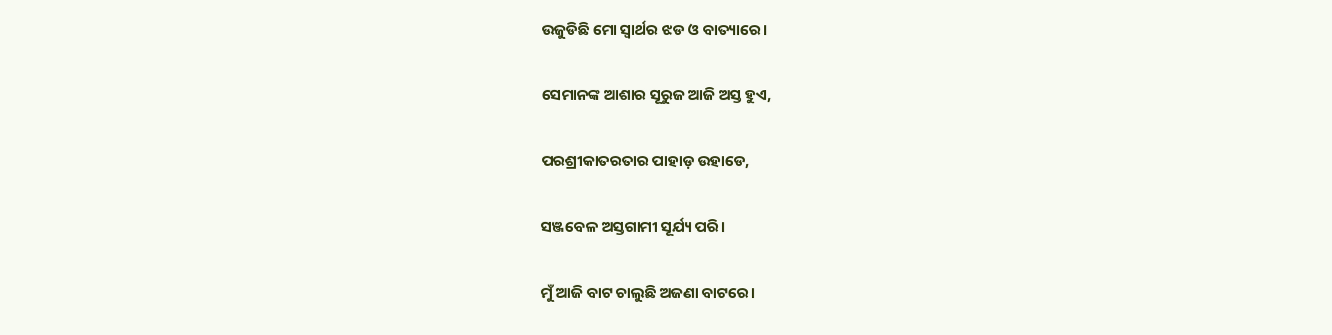ଉଜୁଡିଛି ମୋ ସ୍ଵାର୍ଥର ଝଡ ଓ ବାତ୍ୟାରେ।

ସେମାନଙ୍କ ଆଶାର ସୂରୁଜ ଆଜି ଅସ୍ତ ହୁଏ,

ପରଶ୍ରୀକାତରତାର ପାହାଡ଼ ଉହାଡେ,

ସଞ୍ଜବେଳ ଅସ୍ତଗାମୀ ସୂର୍ଯ୍ୟ ପରି।

ମୁଁ ଆଜି ବାଟ ଚାଲୁଛି ଅଜଣା ବାଟରେ।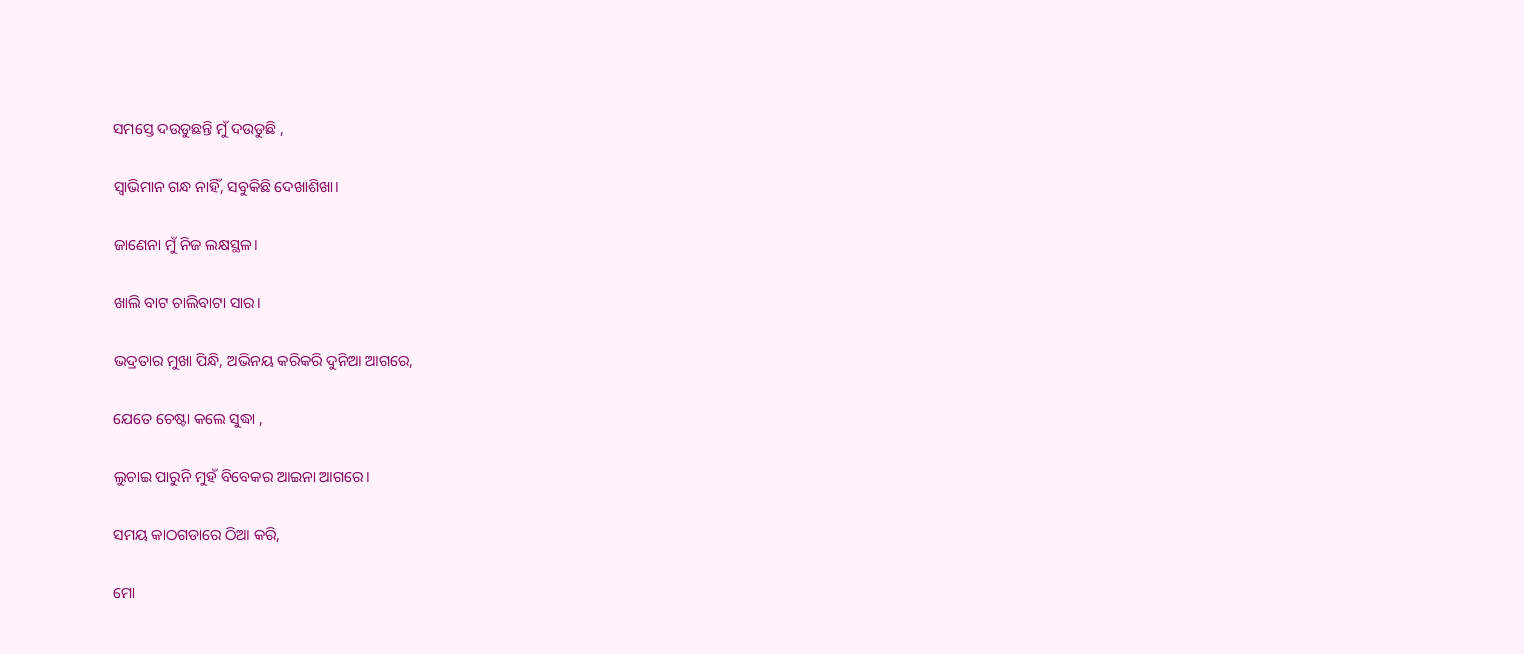ସମସ୍ତେ ଦଉଡୁଛନ୍ତି ମୁଁ ଦଉଡୁଛି ,

ସ୍ଵାଭିମାନ ଗନ୍ଧ ନାହିଁ, ସବୁକିଛି ଦେଖାଶିଖା।

ଜାଣେନା ମୁଁ ନିଜ ଲକ୍ଷସ୍ଥଳ।

ଖାଲି ବାଟ ଚାଲିବାଟା ସାର।

ଭଦ୍ରତାର ମୁଖା ପିନ୍ଧି, ଅଭିନୟ କରିକରି ଦୁନିଆ ଆଗରେ,

ଯେତେ ଚେଷ୍ଟା କଲେ ସୁଦ୍ଧା ,

ଲୁଚାଇ ପାରୁନି ମୁହଁ ବିବେକର ଆଇନା ଆଗରେ।

ସମୟ କାଠଗଡାରେ ଠିଆ କରି,

ମୋ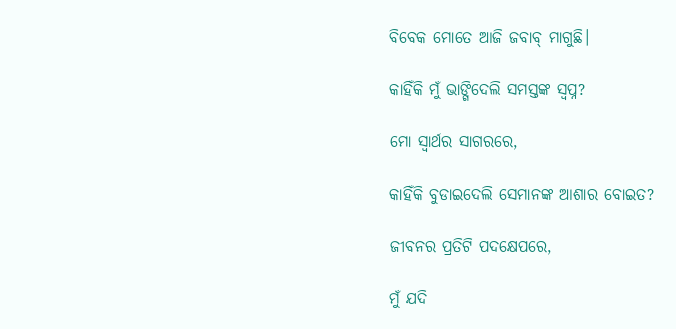ବିବେକ ମୋତେ ଆଜି ଜବାବ୍ ମାଗୁଛି।

କାହିଁକି ମୁଁ ଭାଙ୍ଗିଦେଲି ସମସ୍ତଙ୍କ ସ୍ଵପ୍ନ?

ମୋ ସ୍ଵାର୍ଥର ସାଗରରେ,

କାହିଁକି ବୁଡାଇଦେଲି ସେମାନଙ୍କ ଆଶାର ବୋଇତ?

ଜୀବନର ପ୍ରତିଟି ପଦକ୍ଷେପରେ,

ମୁଁ ଯଦି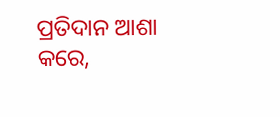ପ୍ରତିଦାନ ଆଶା କରେ,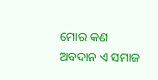ମୋର କଣ ଅବଦାନ ଏ ସମାଜ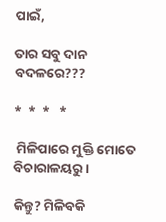ପାଇଁ,

ତାର ସବୁ ଦାନ ବଦଳରେ???

*  *  *   *

 ମିଳିପାରେ ମୁକ୍ତି ମୋତେ ବିଚାରାଳୟରୁ।

କିନ୍ତୁ? ମିଳିବକି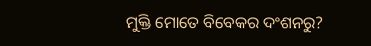ମୁକ୍ତି ମୋତେ ବିବେକର ଦଂଶନରୁ?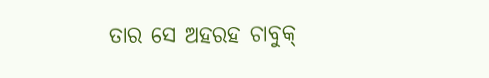ତାର ସେ ଅହରହ ଚାବୁକ୍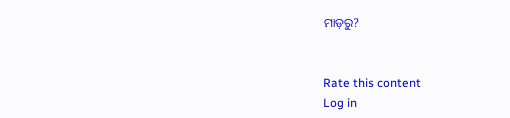ମାଡ଼ରୁ?


Rate this content
Log in